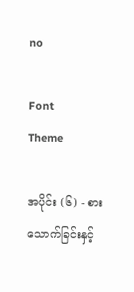no

Font
Theme

အပိုင်း (၆) - စားသောက်ခြင်းနှင့်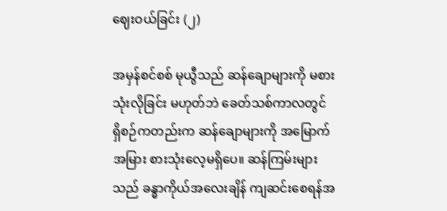ဈေးဝယ်ခြင်း (၂)

အမှန်စင်စစ် မုယွီသည် ဆန်ချောများကို မစားသုံးလိုခြင်း မဟုတ်ဘဲ ခေတ်သစ်ကာလတွင် ရှိစဉ်ကတည်းက ဆန်ချောများကို အမြောက်အမြား စားသုံးလေ့မရှိပေ။ ဆန်ကြမ်းများသည် ခန္ဓာကိုယ်အလေးချိန် ကျဆင်းစေရန်အ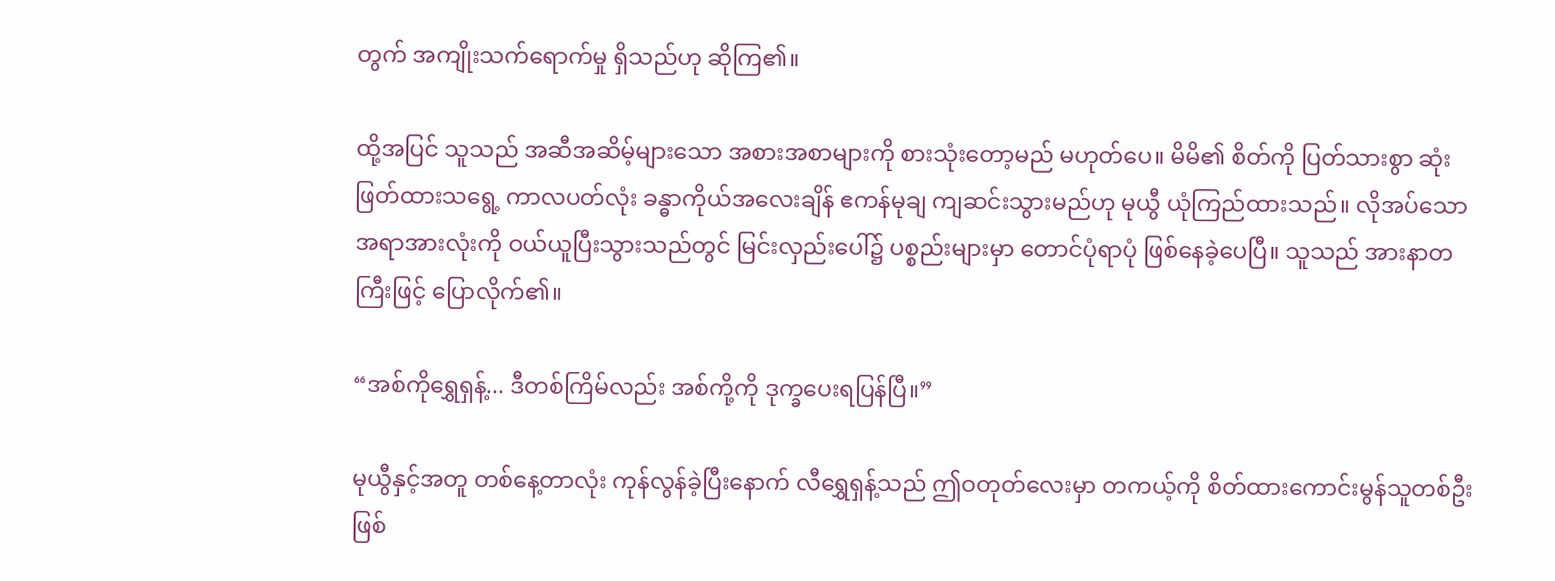တွက် အကျိုးသက်ရောက်မှု ရှိသည်ဟု ဆိုကြ၏။

ထို့အပြင် သူသည် အဆီအဆိမ့်များသော အစားအစာများကို စားသုံးတော့မည် မဟုတ်ပေ။ မိမိ၏ စိတ်ကို ပြတ်သားစွာ ဆုံးဖြတ်ထားသရွေ့ ကာလပတ်လုံး ခန္ဓာကိုယ်အလေးချိန် ဧကန်မုချ ကျဆင်းသွားမည်ဟု မုယွီ ယုံကြည်ထားသည်။ လိုအပ်သော အရာအားလုံးကို ဝယ်ယူပြီးသွားသည်တွင် မြင်းလှည်းပေါ်၌ ပစ္စည်းများမှာ တောင်ပုံရာပုံ ဖြစ်နေခဲ့ပေပြီ။ သူသည် အားနာတကြီးဖြင့် ပြောလိုက်၏။

“အစ်ကိုရွှေရှန့်... ဒီတစ်ကြိမ်လည်း အစ်ကို့ကို ဒုက္ခပေးရပြန်ပြီ။”

မုယွီနှင့်အတူ တစ်နေ့တာလုံး ကုန်လွန်ခဲ့ပြီးနောက် လီရွှေရှန့်သည် ဤဝတုတ်လေးမှာ တကယ့်ကို စိတ်ထားကောင်းမွန်သူတစ်ဦး ဖြစ်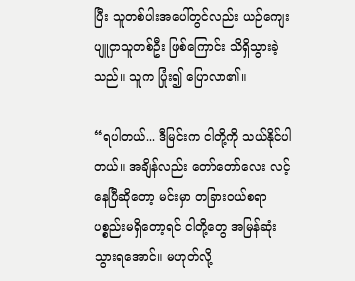ပြီး သူတစ်ပါးအပေါ်တွင်လည်း ယဉ်ကျေးပျူငှာသူတစ်ဦး ဖြစ်ကြောင်း သိရှိသွားခဲ့သည်။ သူက ပြုံး၍ ပြောလာ၏။

“ရပါတယ်... ဒီမြင်းက ငါတို့ကို သယ်နိုင်ပါတယ်။ အချိန်လည်း တော်တော်လေး လင့်နေပြီဆိုတော့ မင်းမှာ တခြားဝယ်စရာ ပစ္စည်းမရှိတော့ရင် ငါတို့တွေ အမြန်ဆုံး သွားရအောင်။ မဟုတ်လို့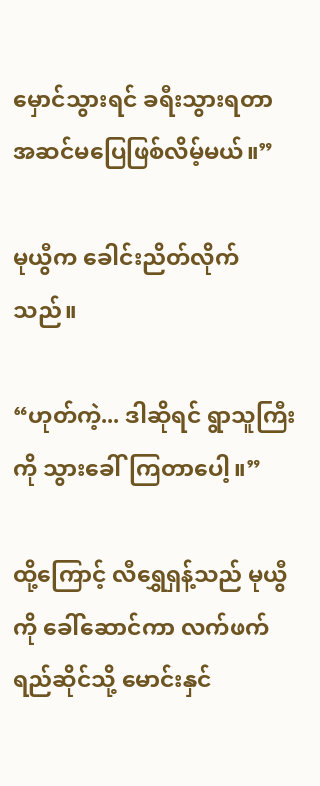မှောင်သွားရင် ခရီးသွားရတာ အဆင်မပြေဖြစ်လိမ့်မယ်။”

မုယွီက ခေါင်းညိတ်လိုက်သည်။

“ဟုတ်ကဲ့... ဒါဆိုရင် ရွာသူကြီးကို သွားခေါ်ကြတာပေါ့။”

ထို့ကြောင့် လီရွှေရှန့်သည် မုယွီကို ခေါ်ဆောင်ကာ လက်ဖက်ရည်ဆိုင်သို့ မောင်းနှင်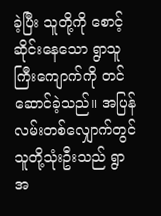ခဲ့ပြီး သူတို့ကို စောင့်ဆိုင်းနေသော ရွာသူကြီးကျောက်ကို တင်ဆောင်ခဲ့သည်။ အပြန်လမ်းတစ်လျှောက်တွင် သူတို့သုံးဦးသည် ရွာအ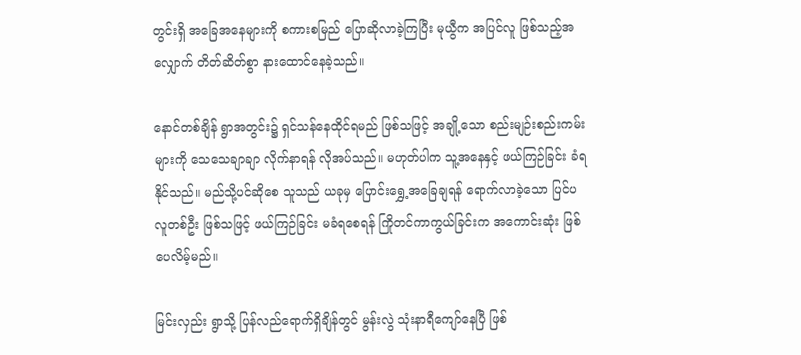တွင်းရှိ အခြေအနေများကို စကားစမြည် ပြောဆိုလာခဲ့ကြပြီး မုယွီက အပြင်လူ ဖြစ်သည့်အလျှောက် တိတ်ဆိတ်စွာ နားထောင်နေခဲ့သည်။

နောင်တစ်ချိန် ရွာအတွင်း၌ ရှင်သန်နေထိုင်ရမည် ဖြစ်သဖြင့် အချို့သော စည်းမျဉ်းစည်းကမ်းများကို သေသေချာချာ လိုက်နာရန် လိုအပ်သည်။ မဟုတ်ပါက သူ့အနေနှင့် ဖယ်ကြဉ်ခြင်း ခံရနိုင်သည်။ မည်သို့ပင်ဆိုစေ သူသည် ယခုမှ ပြောင်းရွှေ့အခြေချရန် ရောက်လာခဲ့သော ပြင်ပလူတစ်ဦး ဖြစ်သဖြင့် ဖယ်ကြဉ်ခြင်း မခံရစေရန် ကြိုတင်ကာကွယ်ခြင်းက အကောင်းဆုံး ဖြစ်ပေလိမ့်မည်။

မြင်းလှည်း ရွာသို့ ပြန်လည်ရောက်ရှိချိန်တွင် မွန်းလွဲ သုံးနာရီကျော်နေပြီ ဖြစ်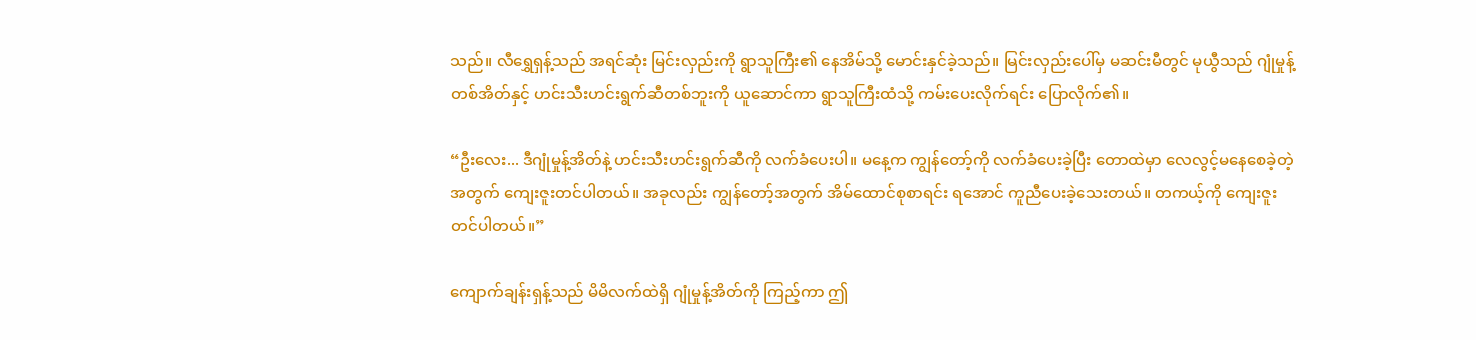သည်။ လီရွှေရှန့်သည် အရင်ဆုံး မြင်းလှည်းကို ရွာသူကြီး၏ နေအိမ်သို့ မောင်းနှင်ခဲ့သည်။ မြင်းလှည်းပေါ်မှ မဆင်းမီတွင် မုယွီသည် ဂျုံမှုန့်တစ်အိတ်နှင့် ဟင်းသီးဟင်းရွက်ဆီတစ်ဘူးကို ယူဆောင်ကာ ရွာသူကြီးထံသို့ ကမ်းပေးလိုက်ရင်း ပြောလိုက်၏။

“ဦးလေး... ဒီဂျုံမှုန့်အိတ်နဲ့ ဟင်းသီးဟင်းရွက်ဆီကို လက်ခံပေးပါ။ မနေ့က ကျွန်တော့်ကို လက်ခံပေးခဲ့ပြီး တောထဲမှာ လေလွင့်မနေစေခဲ့တဲ့အတွက် ကျေးဇူးတင်ပါတယ်။ အခုလည်း ကျွန်တော့်အတွက် အိမ်ထောင်စုစာရင်း ရအောင် ကူညီပေးခဲ့သေးတယ်။ တကယ့်ကို ကျေးဇူးတင်ပါတယ်။”

ကျောက်ချန်းရှန့်သည် မိမိလက်ထဲရှိ ဂျုံမှုန့်အိတ်ကို ကြည့်ကာ ဤ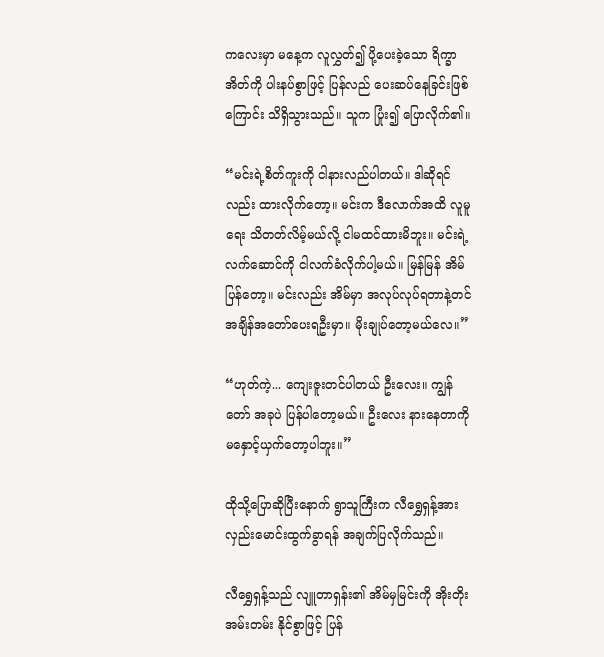ကလေးမှာ မနေ့က လူလွှတ်၍ ပို့ပေးခဲ့သော ရိက္ခာအိတ်ကို ပါးနပ်စွာဖြင့် ပြန်လည် ပေးဆပ်နေခြင်းဖြစ်ကြောင်း သိရှိသွားသည်။ သူက ပြုံး၍ ပြောလိုက်၏။

“မင်းရဲ့စိတ်ကူးကို ငါနားလည်ပါတယ်။ ဒါဆိုရင်လည်း ထားလိုက်တော့။ မင်းက ဒီလောက်အထိ လူမူရေး သိတတ်လိမ့်မယ်လို့ ငါမထင်ထားမိဘူး။ မင်းရဲ့ လက်ဆောင်ကို ငါလက်ခံလိုက်ပါ့မယ်။ မြန်မြန် အိမ်ပြန်တော့။ မင်းလည်း အိမ်မှာ အလုပ်လုပ်ရတာနဲ့တင် အချိန်အတော်ပေးရဦးမှာ။ မိုးချုပ်တော့မယ်လေ။”

“ဟုတ်ကဲ့... ကျေးဇူးတင်ပါတယ် ဦးလေး။ ကျွန်တော် အခုပဲ ပြန်ပါတော့မယ်။ ဦးလေး နားနေတာကို မနှောင့်ယှက်တော့ပါဘူး။”

ထိုသို့ပြောဆိုပြီးနောက် ရွာသူကြီးက လီရွှေရှန့်အား လှည်းမောင်းထွက်ခွာရန် အချက်ပြလိုက်သည်။

လီရွှေရှန့်သည် လျူတာရှန်း၏ အိမ်မှမြင်းကို အိုးတိုးအမ်းတမ်း နိုင်စွာဖြင့် ပြန်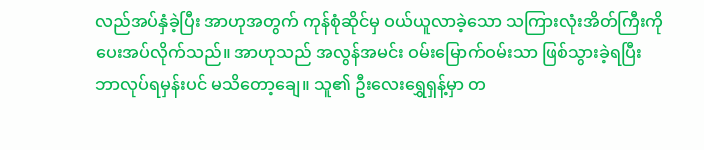လည်အပ်နှံခဲ့ပြီး အာဟုအတွက် ကုန်စုံဆိုင်မှ ဝယ်ယူလာခဲ့သော သကြားလုံးအိတ်ကြီးကို ပေးအပ်လိုက်သည်။ အာဟုသည် အလွန်အမင်း ဝမ်းမြောက်ဝမ်းသာ ဖြစ်သွားခဲ့ရပြီး ဘာလုပ်ရမှန်းပင် မသိတော့ချေ။ သူ၏ ဦးလေးရွှေရှန့်မှာ တ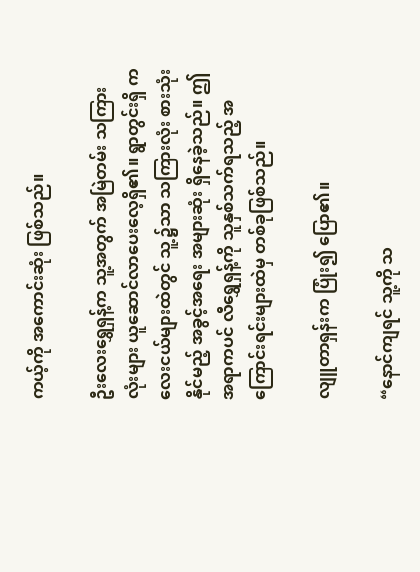ကယ့်ကို အကောင်းဆုံး ဖြစ်သည်။

ဦးလေးရွှေရှန့်က သူ့အတွက် အမြဲတမ်း သကြားလုံးများ ယူဆောင်လာပေးလေ့ရှိ၏။ ရွာတွင်းရှိ ကလေးငယ်များထဲတွင် သူ့၌သာ သကြားလုံး စားသုံးနိုင်မည့် အခွင့်အရေး အများဆုံး ရှိနေခဲ့သည်။ ဤအရာကပင် လီရွှေရှန့်ကို သူနှစ်သက်ရသည့် အကြောင်းရင်းများထဲမှ တစ်ခုဖြစ်သည်။

လျူတာရှန်းက ပြုံး၍ ပြော၏။

“နောင်ကျရင် သူ့ကို သ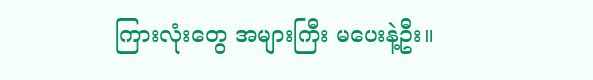ကြားလုံးတွေ အများကြီး မပေးနဲ့ဦး။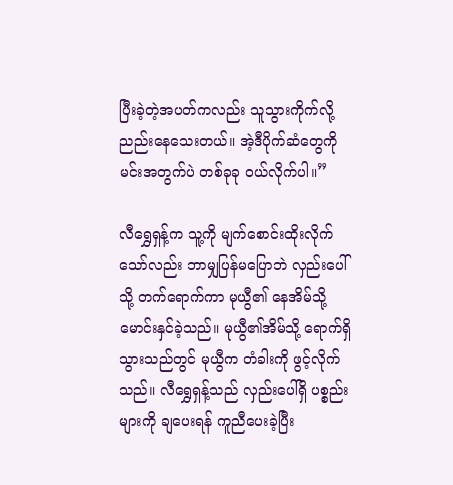ပြီးခဲ့တဲ့အပတ်ကလည်း သူသွားကိုက်လို့ ညည်းနေသေးတယ်။ အဲ့ဒီပိုက်ဆံတွေကို မင်းအတွက်ပဲ တစ်ခုခု ဝယ်လိုက်ပါ။”

လီရွှေရှန့်က သူ့ကို မျက်စောင်းထိုးလိုက်သော်လည်း ဘာမျှပြန်မပြောဘဲ လှည်းပေါ်သို့ တက်ရောက်ကာ မုယွီ၏ နေအိမ်သို့ မောင်းနှင်ခဲ့သည်။ မုယွီ၏အိမ်သို့ ရောက်ရှိသွားသည်တွင် မုယွီက တံခါးကို ဖွင့်လိုက်သည်။ လီရွှေရှန့်သည် လှည်းပေါ်ရှိ ပစ္စည်းများကို ချပေးရန် ကူညီပေးခဲ့ပြီး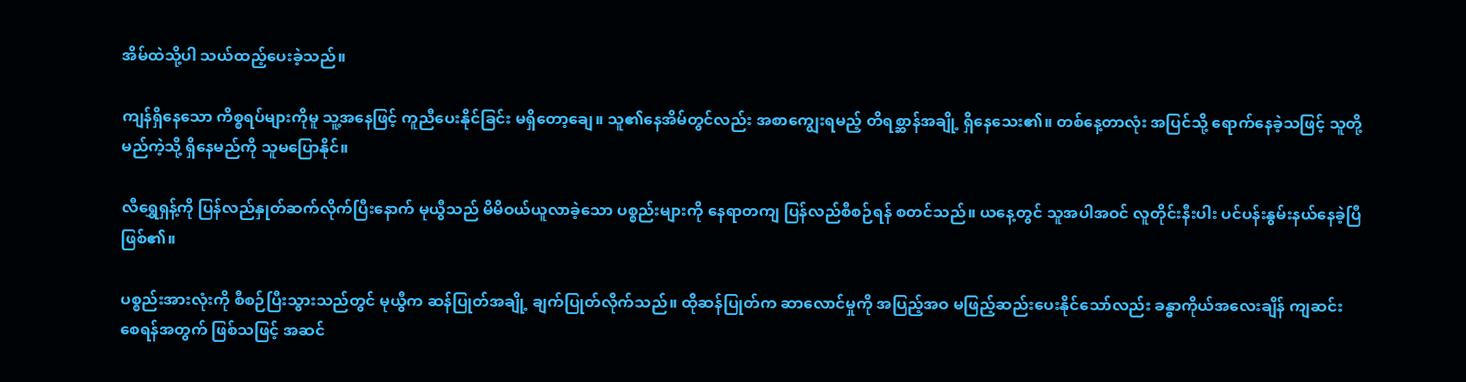အိမ်ထဲသို့ပါ သယ်ထည့်ပေးခဲ့သည်။

ကျန်ရှိနေသော ကိစ္စရပ်များကိုမူ သူ့အနေဖြင့် ကူညီပေးနိုင်ခြင်း မရှိတော့ချေ။ သူ၏နေအိမ်တွင်လည်း အစာကျွေးရမည့် တိရစ္ဆာန်အချို့ ရှိနေသေး၏။ တစ်နေ့တာလုံး အပြင်သို့ ရောက်နေခဲ့သဖြင့် သူတို့ မည်ကဲ့သို့ ရှိနေမည်ကို သူမပြောနိုင်။

လီရွှေရှန့်ကို ပြန်လည်နှုတ်ဆက်လိုက်ပြီးနောက် မုယွီသည် မိမိဝယ်ယူလာခဲ့သော ပစ္စည်းများကို နေရာတကျ ပြန်လည်စီစဉ်ရန် စတင်သည်။ ယနေ့တွင် သူအပါအဝင် လူတိုင်းနီးပါး ပင်ပန်းနွမ်းနယ်နေခဲ့ပြီ ဖြစ်၏။

ပစ္စည်းအားလုံးကို စီစဉ်ပြီးသွားသည်တွင် မုယွီက ဆန်ပြုတ်အချို့ ချက်ပြုတ်လိုက်သည်။ ထိုဆန်ပြုတ်က ဆာလောင်မှုကို အပြည့်အဝ မဖြည့်ဆည်းပေးနိုင်သော်လည်း ခန္ဓာကိုယ်အလေးချိန် ကျဆင်းစေရန်အတွက် ဖြစ်သဖြင့် အဆင်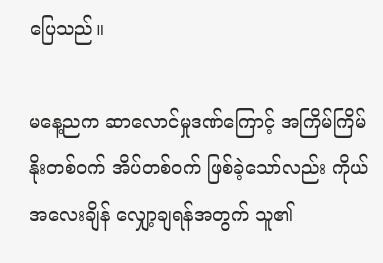ပြေသည်။

မနေ့ညက ဆာလောင်မှုဒဏ်ကြောင့် အကြိမ်ကြိမ် နိုးတစ်ဝက် အိပ်တစ်ဝက် ဖြစ်ခဲ့သော်လည်း ကိုယ်အလေးချိန် လျှော့ချရန်အတွက် သူ၏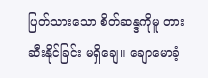ပြတ်သားသော စိတ်ဆန္ဒကိုမူ တားဆီးနိုင်ခြင်း မရှိချေ။ ချောမောခံ့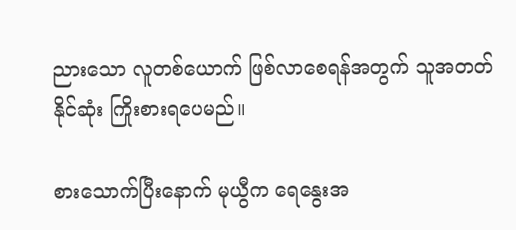ညားသော လူတစ်ယောက် ဖြစ်လာစေရန်အတွက် သူအတတ်နိုင်ဆုံး ကြိုးစားရပေမည်။

စားသောက်ပြီးနောက် မုယွီက ရေနွေးအ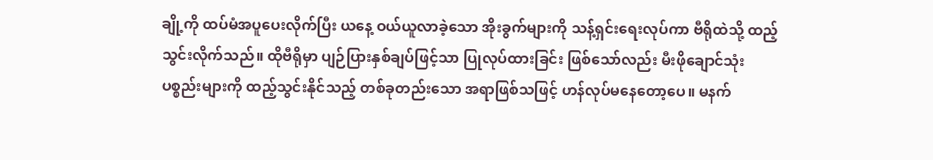ချို့ကို ထပ်မံအပူပေးလိုက်ပြီး ယနေ့ ဝယ်ယူလာခဲ့သော အိုးခွက်များကို သန့်ရှင်းရေးလုပ်ကာ ဗီရိုထဲသို့ ထည့်သွင်းလိုက်သည်။ ထိုဗီရိုမှာ ပျဉ်ပြားနှစ်ချပ်ဖြင့်သာ ပြုလုပ်ထားခြင်း ဖြစ်သော်လည်း မီးဖိုချောင်သုံး ပစ္စည်းများကို ထည့်သွင်းနိုင်သည့် တစ်ခုတည်းသော အရာဖြစ်သဖြင့် ဟန်လုပ်မနေတော့ပေ။ မနက်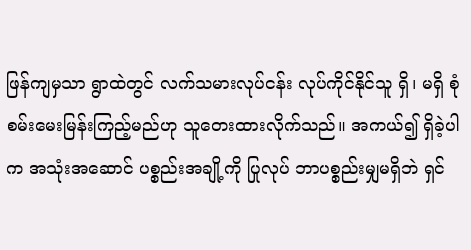ဖြန်ကျမှသာ ရွာထဲတွင် လက်သမားလုပ်ငန်း လုပ်ကိုင်နိုင်သူ ရှိ၊ မရှိ စုံစမ်းမေးမြန်းကြည့်မည်ဟု သူတေးထားလိုက်သည်။ အကယ်၍ ရှိခဲ့ပါက အသုံးအဆောင် ပစ္စည်းအချို့ကို ပြုလုပ် ဘာပစ္စည်းမျှမရှိဘဲ ရှင်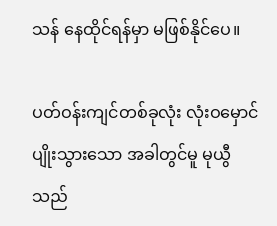သန် နေထိုင်ရန်မှာ မဖြစ်နိုင်ပေ။

ပတ်ဝန်းကျင်တစ်ခုလုံး လုံးဝမှောင်ပျိုးသွားသော အခါတွင်မူ မုယွီသည်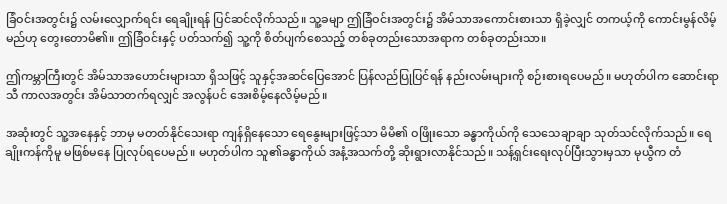ခြံဝင်းအတွင်း၌ လမ်းလျှောက်ရင်း ရေချိုးရန် ပြင်ဆင်လိုက်သည်။ သူ့ခမျာ ဤခြံဝင်းအတွင်း၌ အိမ်သာအကောင်းစားသာ ရှိခဲ့လျှင် တကယ့်ကို ကောင်းမွန်လိမ့်မည်ဟု တွေးတောမိ၏။ ဤခြံဝင်းနှင့် ပတ်သက်၍ သူ့ကို စိတ်ပျက်စေသည့် တစ်ခုတည်းသောအရာက တစ်ခုတည်းသာ။

ဤကမ္ဘာကြီးတွင် အိမ်သာအဟောင်းများသာ ရှိသဖြင့် သူနှင့်အဆင်ပြေအောင် ပြန်လည်ပြုပြင်ရန် နည်းလမ်းများကို စဉ်းစားရပေမည်။ မဟုတ်ပါက ဆောင်းရာသီ ကာလအတွင်း အိမ်သာတက်ရလျှင် အလွန်ပင် အေးစိမ့်နေလိမ့်မည်။

အဆုံးတွင် သူ့အနေနှင့် ဘာမှ မတတ်နိုင်သေးရာ ကျန်ရှိနေသော ရေနွေးများဖြင့်သာ မိမိ၏ ဝဖြိုးသော ခန္ဓာကိုယ်ကို သေသေချာချာ သုတ်သင်လိုက်သည်။ ရေချိုးကန်ကိုမူ မဖြစ်မနေ ပြုလုပ်ရပေမည်။ မဟုတ်ပါက သူ၏ခန္ဓာကိုယ် အနံ့အသက်တို့ ဆိုးရွားလာနိုင်သည်။ သန့်ရှင်းရေးလုပ်ပြီးသွားမှသာ မုယွီက တံ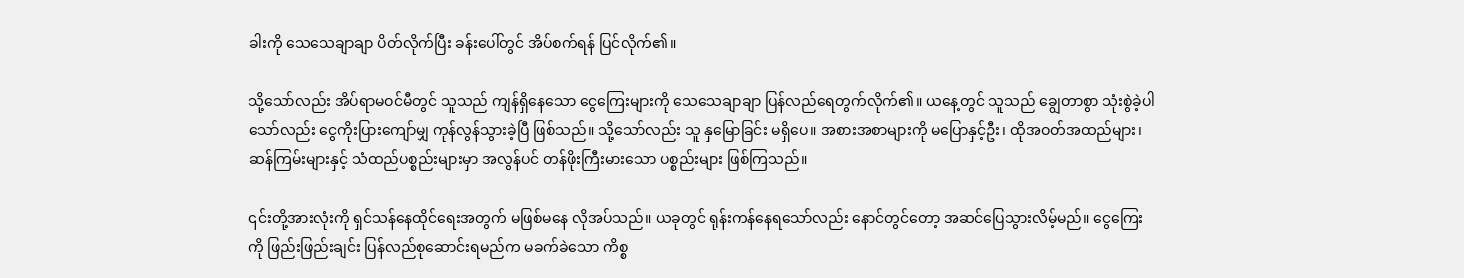ခါးကို သေသေချာချာ ပိတ်လိုက်ပြီး ခန်းပေါ်တွင် အိပ်စက်ရန် ပြင်လိုက်၏။

သို့သော်လည်း အိပ်ရာမဝင်မီတွင် သူသည် ကျန်ရှိနေသော ငွေကြေးများကို သေသေချာချာ ပြန်လည်ရေတွက်လိုက်၏။ ယနေ့တွင် သူသည် ချွေတာစွာ သုံးစွဲခဲ့ပါသော်လည်း ငွေကိုးပြားကျော်မျှ ကုန်လွန်သွားခဲ့ပြီ ဖြစ်သည်။ သို့သော်လည်း သူ နှမြောခြင်း မရှိပေ။ အစားအစာများကို မပြောနှင့်ဦး၊ ထိုအဝတ်အထည်များ၊ ဆန်ကြမ်းများနှင့် သံထည်ပစ္စည်းများမှာ အလွန်ပင် တန်ဖိုးကြီးမားသော ပစ္စည်းများ ဖြစ်ကြသည်။

၎င်းတို့အားလုံးကို ရှင်သန်နေထိုင်ရေးအတွက် မဖြစ်မနေ လိုအပ်သည်။ ယခုတွင် ရုန်းကန်နေရသော်လည်း နောင်တွင်တော့ အဆင်ပြေသွားလိမ့်မည်။ ငွေကြေးကို ဖြည်းဖြည်းချင်း ပြန်လည်စုဆောင်းရမည်က မခက်ခဲသော ကိစ္စ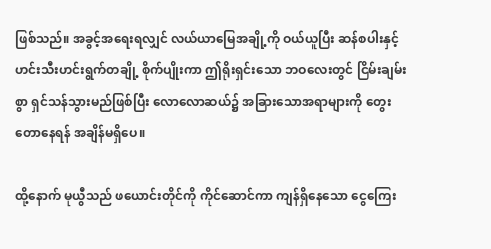ဖြစ်သည်။ အခွင့်အရေးရလျှင် လယ်ယာမြေအချို့ကို ဝယ်ယူပြီး ဆန်စပါးနှင့် ဟင်းသီးဟင်းရွက်တချို့ စိုက်ပျိုးကာ ဤရိုးရှင်းသော ဘဝလေးတွင် ငြိမ်းချမ်းစွာ ရှင်သန်သွားမည်ဖြစ်ပြီး လောလောဆယ်၌ အခြားသောအရာများကို တွေးတောနေရန် အချိန်မရှိ‌ပေ။

ထို့နောက် မုယွီသည် ဖယောင်းတိုင်ကို ကိုင်ဆောင်ကာ ကျန်ရှိနေသော ငွေကြေး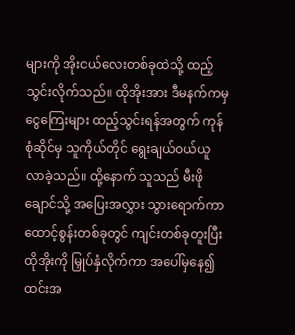များကို အိုးငယ်လေးတစ်ခုထဲသို့ ထည့်သွင်းလိုက်သည်။ ထိုအိုးအား ဒီမနက်ကမှ ငွေကြေးများ ထည့်သွင်းရန်အတွက် ကုန်စုံဆိုင်မှ သူကိုယ်တိုင် ရွေးချယ်ဝယ်ယူလာခဲ့သည်။ ထို့နောက် သူသည် မီးဖိုချောင်သို့ အပြေးအလွှား သွားရောက်ကာ ထောင့်စွန်းတစ်ခုတွင် ကျင်းတစ်ခုတူးပြီး ထိုအိုးကို မြှုပ်နှံလိုက်ကာ အပေါ်မှနေ၍ ထင်းအ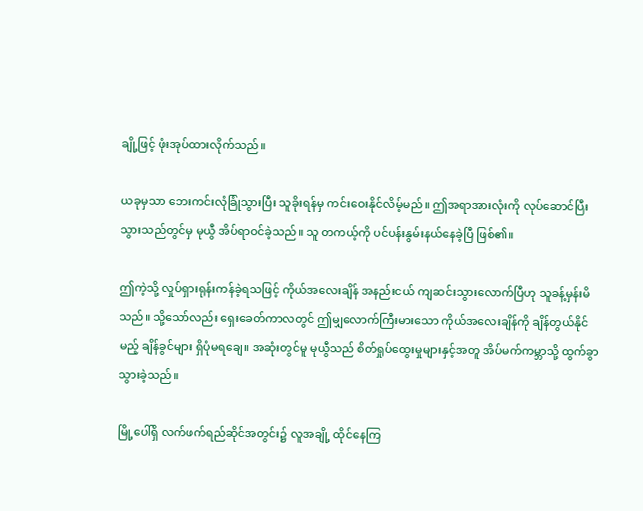ချို့ဖြင့် ဖုံးအုပ်ထားလိုက်သည်။

ယခုမှသာ ဘေးကင်းလုံခြုံသွားပြီး သူခိုးရန်မှ ကင်းဝေးနိုင်လိမ့်မည်။ ဤအရာအားလုံးကို လုပ်ဆောင်ပြီးသွားသည်တွင်မှ မုယွီ အိပ်ရာဝင်ခဲ့သည်။ သူ တကယ့်ကို ပင်ပန်းနွမ်းနယ်နေခဲ့ပြီ ဖြစ်၏။

ဤကဲ့သို့ လှုပ်ရှားရုန်းကန်ခဲ့ရသဖြင့် ကိုယ်အလေးချိန် အနည်းငယ် ကျဆင်းသွားလောက်ပြီဟု သူခန့်မှန်းမိသည်။ သို့သော်လည်း ရှေးခေတ်ကာလတွင် ဤမျှလောက်ကြီးမားသော ကိုယ်အလေးချိန်ကို ချိန်တွယ်နိုင်မည့် ချိန်ခွင်များ ရှိပုံမရချေ။ အဆုံးတွင်မူ မုယွီသည် စိတ်ရှုပ်ထွေးမှုများနှင့်အတူ အိပ်မက်ကမ္ဘာသို့ ထွက်ခွာသွားခဲ့သည်။

မြို့ပေါ်ရှိ လက်ဖက်ရည်ဆိုင်အတွင်း၌ လူအချို့ ထိုင်နေကြ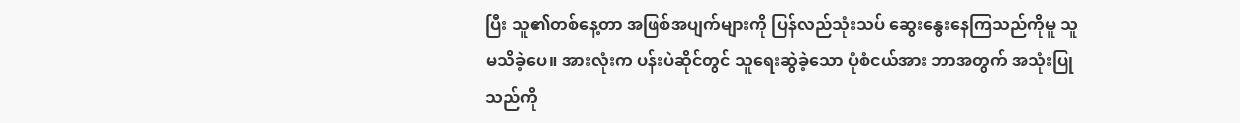ပြီး သူ၏တစ်နေ့တာ အဖြစ်အပျက်များကို ပြန်လည်သုံးသပ် ဆွေးနွေးနေကြသည်ကိုမူ သူမသိခဲ့ပေ။ အားလုံးက ပန်းပဲဆိုင်တွင် သူရေးဆွဲခဲ့သော ပုံစံငယ်အား ဘာအတွက် အသုံးပြုသည်ကို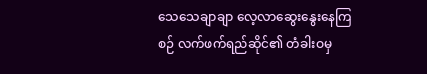သေသေချာချာ လေ့လာဆွေးနွေးနေကြစဉ် လက်ဖက်ရည်ဆိုင်၏ တံခါးဝမှ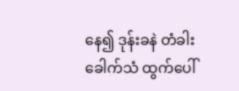နေ၍ ဒုန်းခနဲ တံခါးခေါက်သံ ထွက်ပေါ်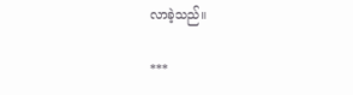လာခဲ့သည်။

***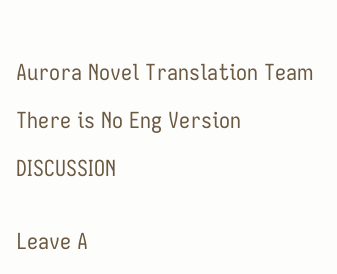Aurora Novel Translation Team

There is No Eng Version

DISCUSSION


Leave A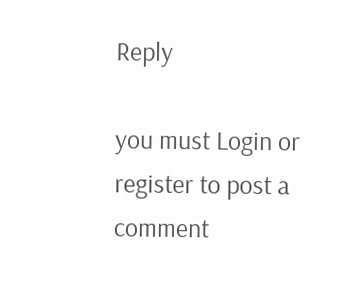Reply

you must Login or register to post a comment